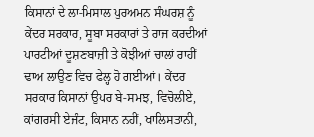ਕਿਸਾਨਾਂ ਦੇ ਲਾ-ਮਿਸਾਲ ਪੁਰਅਮਨ ਸੰਘਰਸ਼ ਨੂੰ ਕੇਂਦਰ ਸਰਕਾਰ, ਸੂਬਾ ਸਰਕਾਰਾਂ ਤੇ ਰਾਜ ਕਰਦੀਆਂ ਪਾਰਟੀਆਂ ਦੂਸ਼ਣਬਾਜ਼ੀ ਤੇ ਕੋਝੀਆਂ ਚਾਲਾਂ ਰਾਹੀਂ ਢਾਅ ਲਾਉਣ ਵਿਚ ਫੇਲ੍ਹ ਹੋ ਗਈਆਂ। ਕੇਂਦਰ ਸਰਕਾਰ ਕਿਸਾਨਾਂ ਉਪਰ ਬੇ-ਸਮਝ, ਵਿਚੋਲੀਏ, ਕਾਂਗਰਸੀ ਏਜੰਟ, ਕਿਸਾਨ ਨਹੀਂ, ਖਾਲਿਸਤਾਨੀ,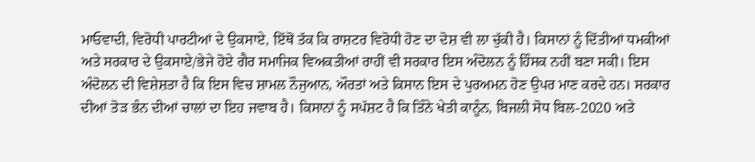ਮਾਓਵਾਦੀ, ਵਿਰੋਧੀ ਪਾਰਟੀਆਂ ਦੇ ਉਕਸਾਏ, ਇੱਥੋਂ ਤੱਕ ਕਿ ਰਾਸ਼ਟਰ ਵਿਰੋਧੀ ਹੋਣ ਦਾ ਦੋਸ਼ ਵੀ ਲਾ ਚੁੱਕੀ ਹੈ। ਕਿਸਾਨਾਂ ਨੂੰ ਦਿੱਤੀਆਂ ਧਮਕੀਆਂ ਅਤੇ ਸਰਕਾਰ ਦੇ ਉਕਸਾਏ/ਭੇਜੇ ਹੋਏ ਗੈਰ ਸਮਾਜਿਕ ਵਿਅਕਤੀਆਂ ਰਾਹੀਂ ਵੀ ਸਰਕਾਰ ਇਸ ਅੰਦੋਲਨ ਨੂੰ ਹਿੰਸਕ ਨਹੀਂ ਬਣਾ ਸਕੀ। ਇਸ ਅੰਦੋਲਨ ਦੀ ਵਿਸ਼ੇਸ਼ਤਾ ਹੈ ਕਿ ਇਸ ਵਿਚ ਸ਼ਾਮਲ ਨੌਜੁਆਨ, ਔਰਤਾਂ ਅਤੇ ਕਿਸਾਨ ਇਸ ਦੇ ਪੁਰਅਮਨ ਹੋਣ ਉਪਰ ਮਾਣ ਕਰਦੇ ਹਨ। ਸਰਕਾਰ ਦੀਆਂ ਤੋੜ ਭੰਨ ਦੀਆਂ ਚਾਲਾਂ ਦਾ ਇਹ ਜਵਾਬ ਹੈ। ਕਿਸਾਨਾਂ ਨੂੰ ਸਪੱਸ਼ਟ ਹੈ ਕਿ ਤਿੰਨੇ ਖੇਤੀ ਕਾਨੂੰਨ, ਬਿਜਲੀ ਸੋਧ ਬਿਲ-2020 ਅਤੇ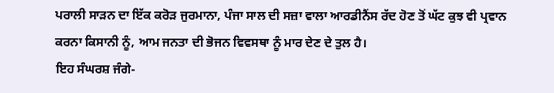ਪਰਾਲੀ ਸਾੜਨ ਦਾ ਇੱਕ ਕਰੋੜ ਜੁਰਮਾਨਾ, ਪੰਜਾ ਸਾਲ ਦੀ ਸਜ਼ਾ ਵਾਲਾ ਆਰਡੀਨੈਂਸ ਰੱਦ ਹੋਣ ਤੋਂ ਘੱਟ ਕੁਝ ਵੀ ਪ੍ਰਵਾਨ ਕਰਨਾ ਕਿਸਾਨੀ ਨੂੰ, ਆਮ ਜਨਤਾ ਦੀ ਭੋਜਨ ਵਿਵਸਥਾ ਨੂੰ ਮਾਰ ਦੇਣ ਦੇ ਤੁਲ ਹੈ।
ਇਹ ਸੰਘਰਸ਼ ਜੰਗੇ-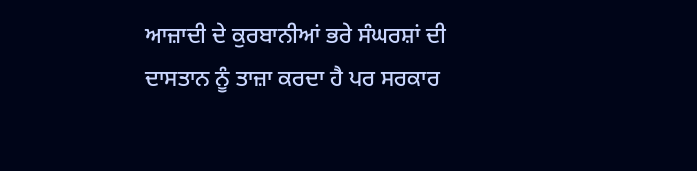ਆਜ਼ਾਦੀ ਦੇ ਕੁਰਬਾਨੀਆਂ ਭਰੇ ਸੰਘਰਸ਼ਾਂ ਦੀ ਦਾਸਤਾਨ ਨੂੰ ਤਾਜ਼ਾ ਕਰਦਾ ਹੈ ਪਰ ਸਰਕਾਰ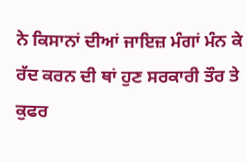ਨੇ ਕਿਸਾਨਾਂ ਦੀਆਂ ਜਾਇਜ਼ ਮੰਗਾਂ ਮੰਨ ਕੇ ਰੱਦ ਕਰਨ ਦੀ ਥਾਂ ਹੁਣ ਸਰਕਾਰੀ ਤੌਰ ਤੇ ਕੁਫਰ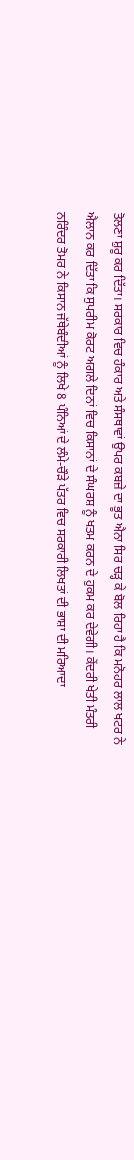ਤੋਲਣਾ ਸ਼ੁਰੂ ਕਰ ਦਿੱਤਾ। ਸਰਕਾਰ ਵਿਚ ਹੰਕਾਰ ਅਤੇ ਸੰਸਥਾਵਾਂ ਉਪਰ ਕਬਜ਼ੇ ਦਾ ਭੂਤ ਐਨਾ ਸਿਰ ਚੜ੍ਹ ਕੇ ਬੋਲ ਰਿਹਾ ਹੈ ਕਿ ਮਨੋਹਰ ਲਾਲ ਖਟਰ ਨੇ ਐਲਾਨ ਕਰ ਦਿੱਤਾ ਕਿ ਸੁਪਰੀਮ ਕੋਰਟ ਅਗਲੇ ਦਿਨਾਂ ਵਿਚ ਕਿਸਾਨਾਂ ਦੇ ਸੰਘਰਸ਼ ਨੂੰ ਖਤਮ ਕਰਨ ਦੇ ਹੁਕਮ ਕਰ ਦੇਵੇਗੀ। ਕੇਂਦਰੀ ਖੇਤੀ ਮੰਤਰੀ ਨਰਿੰਦਰ ਤੋਮਰ ਨੇ ਕਿਸਾਨ ਜੱਥੇਬੰਦੀਆਂ ਨੂੰ ਲਿਖੇ 8 ਪੰਨਿਆਂ ਦੇ ਲੰਮੇ-ਚੌੜੇ ਪੱਤਰ ਵਿਚ ਸਰਕਾਰੀ ਲਿਖਤਾਂ ਦੀ ਭਾਸ਼ਾ ਦੀ ਮਰਿਆਦਾ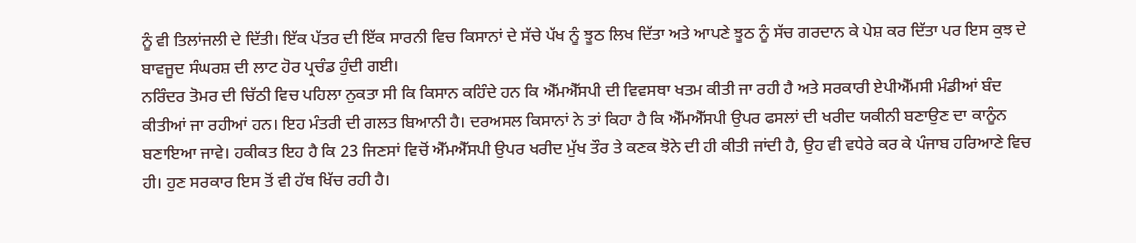ਨੂੰ ਵੀ ਤਿਲਾਂਜਲੀ ਦੇ ਦਿੱਤੀ। ਇੱਕ ਪੱਤਰ ਦੀ ਇੱਕ ਸਾਰਨੀ ਵਿਚ ਕਿਸਾਨਾਂ ਦੇ ਸੱਚੇ ਪੱਖ ਨੂੰ ਝੂਠ ਲਿਖ ਦਿੱਤਾ ਅਤੇ ਆਪਣੇ ਝੂਠ ਨੂੰ ਸੱਚ ਗਰਦਾਨ ਕੇ ਪੇਸ਼ ਕਰ ਦਿੱਤਾ ਪਰ ਇਸ ਕੁਝ ਦੇ ਬਾਵਜੂਦ ਸੰਘਰਸ਼ ਦੀ ਲਾਟ ਹੋਰ ਪ੍ਰਚੰਡ ਹੁੰਦੀ ਗਈ।
ਨਰਿੰਦਰ ਤੋਮਰ ਦੀ ਚਿੱਠੀ ਵਿਚ ਪਹਿਲਾ ਨੁਕਤਾ ਸੀ ਕਿ ਕਿਸਾਨ ਕਹਿੰਦੇ ਹਨ ਕਿ ਐੱਮਐੱਸਪੀ ਦੀ ਵਿਵਸਥਾ ਖਤਮ ਕੀਤੀ ਜਾ ਰਹੀ ਹੈ ਅਤੇ ਸਰਕਾਰੀ ਏਪੀਐੱਮਸੀ ਮੰਡੀਆਂ ਬੰਦ ਕੀਤੀਆਂ ਜਾ ਰਹੀਆਂ ਹਨ। ਇਹ ਮੰਤਰੀ ਦੀ ਗਲਤ ਬਿਆਨੀ ਹੈ। ਦਰਅਸਲ ਕਿਸਾਨਾਂ ਨੇ ਤਾਂ ਕਿਹਾ ਹੈ ਕਿ ਐੱਮਐੱਸਪੀ ਉਪਰ ਫਸਲਾਂ ਦੀ ਖਰੀਦ ਯਕੀਨੀ ਬਣਾਉਣ ਦਾ ਕਾਨੂੰਨ ਬਣਾਇਆ ਜਾਵੇ। ਹਕੀਕਤ ਇਹ ਹੈ ਕਿ 23 ਜਿਣਸਾਂ ਵਿਚੋਂ ਐੱਮਐੱਸਪੀ ਉਪਰ ਖਰੀਦ ਮੁੱਖ ਤੌਰ ਤੇ ਕਣਕ ਝੋਨੇ ਦੀ ਹੀ ਕੀਤੀ ਜਾਂਦੀ ਹੈ, ਉਹ ਵੀ ਵਧੇਰੇ ਕਰ ਕੇ ਪੰਜਾਬ ਹਰਿਆਣੇ ਵਿਚ ਹੀ। ਹੁਣ ਸਰਕਾਰ ਇਸ ਤੋਂ ਵੀ ਹੱਥ ਖਿੱਚ ਰਹੀ ਹੈ।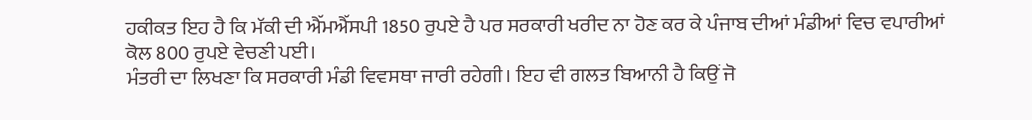ਹਕੀਕਤ ਇਹ ਹੈ ਕਿ ਮੱਕੀ ਦੀ ਐੱਮਐੱਸਪੀ 1850 ਰੁਪਏ ਹੈ ਪਰ ਸਰਕਾਰੀ ਖਰੀਦ ਨਾ ਹੋਣ ਕਰ ਕੇ ਪੰਜਾਬ ਦੀਆਂ ਮੰਡੀਆਂ ਵਿਚ ਵਪਾਰੀਆਂ ਕੋਲ 800 ਰੁਪਏ ਵੇਚਣੀ ਪਈ।
ਮੰਤਰੀ ਦਾ ਲਿਖਣਾ ਕਿ ਸਰਕਾਰੀ ਮੰਡੀ ਵਿਵਸਥਾ ਜਾਰੀ ਰਹੇਗੀ। ਇਹ ਵੀ ਗਲਤ ਬਿਆਨੀ ਹੈ ਕਿਉਂ ਜੋ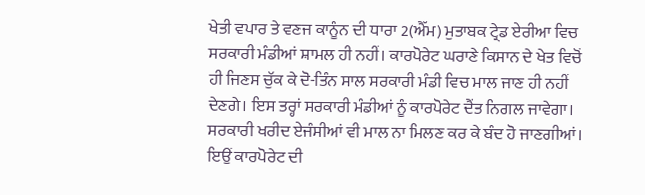ਖੇਤੀ ਵਪਾਰ ਤੇ ਵਣਜ ਕਾਨੂੰਨ ਦੀ ਧਾਰਾ 2(ਐੱਮ) ਮੁਤਾਬਕ ਟ੍ਰੇਡ ਏਰੀਆ ਵਿਚ ਸਰਕਾਰੀ ਮੰਡੀਆਂ ਸ਼ਾਮਲ ਹੀ ਨਹੀਂ। ਕਾਰਪੋਰੇਟ ਘਰਾਣੇ ਕਿਸਾਨ ਦੇ ਖੇਤ ਵਿਚੋਂ ਹੀ ਜਿਣਸ ਚੁੱਕ ਕੇ ਦੋ-ਤਿੰਨ ਸਾਲ ਸਰਕਾਰੀ ਮੰਡੀ ਵਿਚ ਮਾਲ ਜਾਣ ਹੀ ਨਹੀਂ ਦੇਣਗੇ। ਇਸ ਤਰ੍ਹਾਂ ਸਰਕਾਰੀ ਮੰਡੀਆਂ ਨੂੰ ਕਾਰਪੋਰੇਟ ਦੈਂਤ ਨਿਗਲ ਜਾਵੇਗਾ। ਸਰਕਾਰੀ ਖਰੀਦ ਏਜੰਸੀਆਂ ਵੀ ਮਾਲ ਨਾ ਮਿਲਣ ਕਰ ਕੇ ਬੰਦ ਹੋ ਜਾਣਗੀਆਂ। ਇਉਂ ਕਾਰਪੋਰੇਟ ਦੀ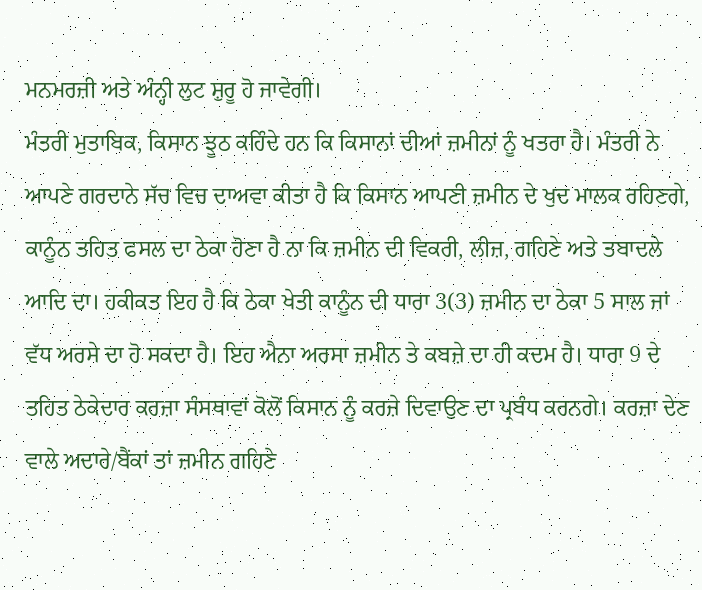ਮਨਮਰਜ਼ੀ ਅਤੇ ਅੰਨ੍ਹੀ ਲੁਟ ਸ਼ੁਰੂ ਹੋ ਜਾਵੇਗੀ।
ਮੰਤਰੀ ਮੁਤਾਬਿਕ, ਕਿਸਾਨ ਝੂਠ ਕਹਿੰਦੇ ਹਨ ਕਿ ਕਿਸਾਨਾਂ ਦੀਆਂ ਜ਼ਮੀਨਾਂ ਨੂੰ ਖਤਰਾ ਹੈ। ਮੰਤਰੀ ਨੇ ਆਪਣੇ ਗਰਦਾਨੇ ਸੱਚ ਵਿਚ ਦਾਅਵਾ ਕੀਤਾ ਹੈ ਕਿ ਕਿਸਾਨ ਆਪਣੀ ਜ਼ਮੀਨ ਦੇ ਖੁਦ ਮਾਲਕ ਰਹਿਣਗੇ, ਕਾਨੂੰਨ ਤਹਿਤ ਫਸਲ ਦਾ ਠੇਕਾ ਹੋਣਾ ਹੈ ਨਾ ਕਿ ਜ਼ਮੀਨ ਦੀ ਵਿਕਰੀ, ਲੀਜ਼, ਗਹਿਣੇ ਅਤੇ ਤਬਾਦਲੇ ਆਦਿ ਦਾ। ਹਕੀਕਤ ਇਹ ਹੈ ਕਿ ਠੇਕਾ ਖੇਤੀ ਕਾਨੂੰਨ ਦੀ ਧਾਰਾ 3(3) ਜ਼ਮੀਨ ਦਾ ਠੇਕਾ 5 ਸਾਲ ਜਾਂ ਵੱਧ ਅਰਸੇ ਦਾ ਹੋ ਸਕਦਾ ਹੈ। ਇਹ ਐਨਾ ਅਰਸਾ ਜ਼ਮੀਨ ਤੇ ਕਬਜ਼ੇ ਦਾ ਹੀ ਕਦਮ ਹੈ। ਧਾਰਾ 9 ਦੇ ਤਹਿਤ ਠੇਕੇਦਾਰ ਕਰਜ਼ਾ ਸੰਸਥਾਵਾਂ ਕੋਲੋਂ ਕਿਸਾਨ ਨੂੰ ਕਰਜ਼ੇ ਦਿਵਾਉਣ ਦਾ ਪ੍ਰਬੰਧ ਕਰਨਗੇ। ਕਰਜ਼ਾ ਦੇਣ ਵਾਲੇ ਅਦਾਰੇ/ਬੈਂਕਾਂ ਤਾਂ ਜ਼ਮੀਨ ਗਹਿਣੇ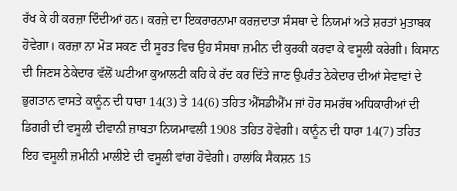ਰੱਖ ਕੇ ਹੀ ਕਰਜ਼ਾ ਦਿੰਦੀਆਂ ਹਨ। ਕਰਜ਼ੇ ਦਾ ਇਕਰਾਰਨਾਮਾ ਕਰਜ਼ਦਾਤਾ ਸੰਸਥਾ ਦੇ ਨਿਯਮਾਂ ਅਤੇ ਸ਼ਰਤਾਂ ਮੁਤਾਬਕ ਹੋਵੇਗਾ। ਕਰਜ਼ਾ ਨਾ ਮੋੜ ਸਕਣ ਦੀ ਸੂਰਤ ਵਿਚ ਉਹ ਸੰਸਥਾ ਜ਼ਮੀਨ ਦੀ ਕੁਰਕੀ ਕਰਵਾ ਕੇ ਵਸੂਲੀ ਕਰੇਗੀ। ਕਿਸਾਨ ਦੀ ਜਿਣਸ ਠੇਕੇਦਾਰ ਵੱਲੋਂ ਘਟੀਆ ਕੁਆਲਟੀ ਕਹਿ ਕੇ ਰੱਦ ਕਰ ਦਿੱਤੇ ਜਾਣ ਉਪਰੰਤ ਠੇਕੇਦਾਰ ਦੀਆਂ ਸੇਵਾਵਾਂ ਦੇ ਭੁਗਤਾਨ ਵਾਸਤੇ ਕਾਨੂੰਨ ਦੀ ਧਾਰਾ 14(3) ਤੇ 14(6) ਤਹਿਤ ਐੱਸਡੀਐੱਮ ਜਾਂ ਹੋਰ ਸਮਰੱਥ ਅਧਿਕਾਰੀਆਂ ਦੀ ਡਿਗਰੀ ਦੀ ਵਸੂਲੀ ਦੀਵਾਨੀ ਜ਼ਾਬਤਾ ਨਿਯਮਾਵਲੀ 1908 ਤਹਿਤ ਹੋਵੇਗੀ। ਕਾਨੂੰਨ ਦੀ ਧਾਰਾ 14(7) ਤਹਿਤ ਇਹ ਵਸੂਲੀ ਜ਼ਮੀਨੀ ਮਾਲੀਏ ਦੀ ਵਸੂਲੀ ਵਾਂਗ ਹੋਵੇਗੀ। ਹਾਲਾਂਕਿ ਸੈਕਸ਼ਨ 15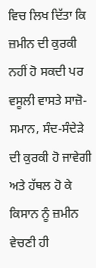ਵਿਚ ਲਿਖ ਦਿੱਤਾ ਕਿ ਜ਼ਮੀਨ ਦੀ ਕੁਰਕੀ ਨਹੀਂ ਹੋ ਸਕਦੀ ਪਰ ਵਸੂਲੀ ਵਾਸਤੇ ਸਾਜ਼ੋ-ਸਮਾਨ, ਸੰਦ-ਸੰਦੇੜੇ ਦੀ ਕੁਰਕੀ ਹੋ ਜਾਵੇਗੀ ਅਤੇ ਹੱਥਲ ਹੋ ਕੇ ਕਿਸਾਨ ਨੂੰ ਜ਼ਮੀਨ ਵੇਚਣੀ ਹੀ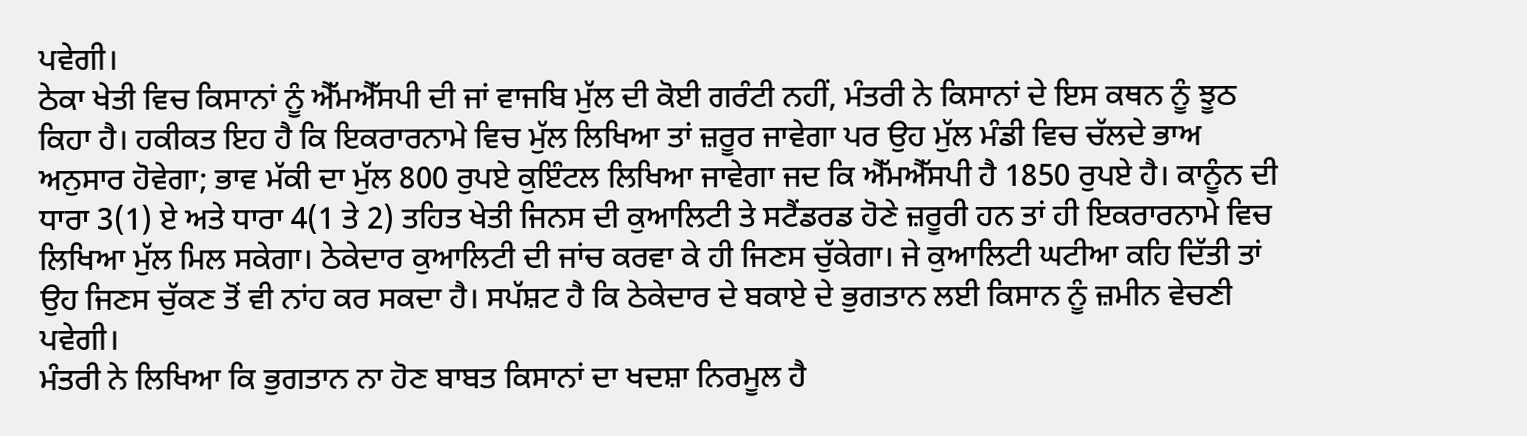ਪਵੇਗੀ।
ਠੇਕਾ ਖੇਤੀ ਵਿਚ ਕਿਸਾਨਾਂ ਨੂੰ ਐੱਮਐੱਸਪੀ ਦੀ ਜਾਂ ਵਾਜਬਿ ਮੁੱਲ ਦੀ ਕੋਈ ਗਰੰਟੀ ਨਹੀਂ, ਮੰਤਰੀ ਨੇ ਕਿਸਾਨਾਂ ਦੇ ਇਸ ਕਥਨ ਨੂੰ ਝੂਠ ਕਿਹਾ ਹੈ। ਹਕੀਕਤ ਇਹ ਹੈ ਕਿ ਇਕਰਾਰਨਾਮੇ ਵਿਚ ਮੁੱਲ ਲਿਖਿਆ ਤਾਂ ਜ਼ਰੂਰ ਜਾਵੇਗਾ ਪਰ ਉਹ ਮੁੱਲ ਮੰਡੀ ਵਿਚ ਚੱਲਦੇ ਭਾਅ ਅਨੁਸਾਰ ਹੋਵੇਗਾ; ਭਾਵ ਮੱਕੀ ਦਾ ਮੁੱਲ 800 ਰੁਪਏ ਕੁਇੰਟਲ ਲਿਖਿਆ ਜਾਵੇਗਾ ਜਦ ਕਿ ਐੱਮਐੱਸਪੀ ਹੈ 1850 ਰੁਪਏ ਹੈ। ਕਾਨੂੰਨ ਦੀ ਧਾਰਾ 3(1) ਏ ਅਤੇ ਧਾਰਾ 4(1 ਤੇ 2) ਤਹਿਤ ਖੇਤੀ ਜਿਨਸ ਦੀ ਕੁਆਲਿਟੀ ਤੇ ਸਟੈਂਡਰਡ ਹੋਣੇ ਜ਼ਰੂਰੀ ਹਨ ਤਾਂ ਹੀ ਇਕਰਾਰਨਾਮੇ ਵਿਚ ਲਿਖਿਆ ਮੁੱਲ ਮਿਲ ਸਕੇਗਾ। ਠੇਕੇਦਾਰ ਕੁਆਲਿਟੀ ਦੀ ਜਾਂਚ ਕਰਵਾ ਕੇ ਹੀ ਜਿਣਸ ਚੁੱਕੇਗਾ। ਜੇ ਕੁਆਲਿਟੀ ਘਟੀਆ ਕਹਿ ਦਿੱਤੀ ਤਾਂ ਉਹ ਜਿਣਸ ਚੁੱਕਣ ਤੋਂ ਵੀ ਨਾਂਹ ਕਰ ਸਕਦਾ ਹੈ। ਸਪੱਸ਼ਟ ਹੈ ਕਿ ਠੇਕੇਦਾਰ ਦੇ ਬਕਾਏ ਦੇ ਭੁਗਤਾਨ ਲਈ ਕਿਸਾਨ ਨੂੰ ਜ਼ਮੀਨ ਵੇਚਣੀ ਪਵੇਗੀ।
ਮੰਤਰੀ ਨੇ ਲਿਖਿਆ ਕਿ ਭੁਗਤਾਨ ਨਾ ਹੋਣ ਬਾਬਤ ਕਿਸਾਨਾਂ ਦਾ ਖਦਸ਼ਾ ਨਿਰਮੂਲ ਹੈ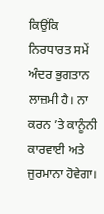ਕਿਉਂਕਿ ਨਿਰਧਾਰਤ ਸਮੇਂ ਅੰਦਰ ਭੁਗਤਾਨ ਲਾਜ਼ਮੀ ਹੈ। ਨਾ ਕਰਨ ’ਤੇ ਕਾਨੂੰਨੀ ਕਾਰਵਾਈ ਅਤੇ ਜੁਰਮਾਨਾ ਹੋਵੇਗਾ।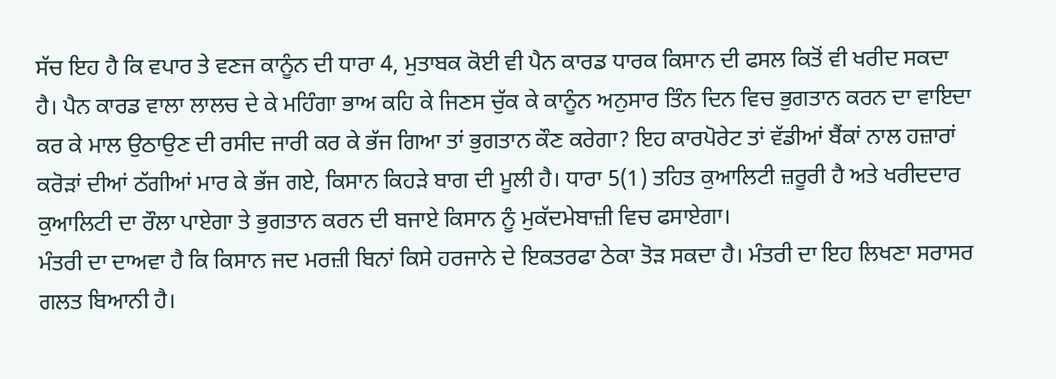ਸੱਚ ਇਹ ਹੈ ਕਿ ਵਪਾਰ ਤੇ ਵਣਜ ਕਾਨੂੰਨ ਦੀ ਧਾਰਾ 4, ਮੁਤਾਬਕ ਕੋਈ ਵੀ ਪੈਨ ਕਾਰਡ ਧਾਰਕ ਕਿਸਾਨ ਦੀ ਫਸਲ ਕਿਤੋਂ ਵੀ ਖਰੀਦ ਸਕਦਾ ਹੈ। ਪੈਨ ਕਾਰਡ ਵਾਲਾ ਲਾਲਚ ਦੇ ਕੇ ਮਹਿੰਗਾ ਭਾਅ ਕਹਿ ਕੇ ਜਿਣਸ ਚੁੱਕ ਕੇ ਕਾਨੂੰਨ ਅਨੁਸਾਰ ਤਿੰਨ ਦਿਨ ਵਿਚ ਭੁਗਤਾਨ ਕਰਨ ਦਾ ਵਾਇਦਾ ਕਰ ਕੇ ਮਾਲ ਉਠਾਉਣ ਦੀ ਰਸੀਦ ਜਾਰੀ ਕਰ ਕੇ ਭੱਜ ਗਿਆ ਤਾਂ ਭੁਗਤਾਨ ਕੌਣ ਕਰੇਗਾ? ਇਹ ਕਾਰਪੋਰੇਟ ਤਾਂ ਵੱਡੀਆਂ ਬੈਂਕਾਂ ਨਾਲ ਹਜ਼ਾਰਾਂ ਕਰੋੜਾਂ ਦੀਆਂ ਠੱਗੀਆਂ ਮਾਰ ਕੇ ਭੱਜ ਗਏ, ਕਿਸਾਨ ਕਿਹੜੇ ਬਾਗ ਦੀ ਮੂਲੀ ਹੈ। ਧਾਰਾ 5(1) ਤਹਿਤ ਕੁਆਲਿਟੀ ਜ਼ਰੂਰੀ ਹੈ ਅਤੇ ਖਰੀਦਦਾਰ ਕੁਆਲਿਟੀ ਦਾ ਰੌਲਾ ਪਾਏਗਾ ਤੇ ਭੁਗਤਾਨ ਕਰਨ ਦੀ ਬਜਾਏ ਕਿਸਾਨ ਨੂੰ ਮੁਕੱਦਮੇਬਾਜ਼ੀ ਵਿਚ ਫਸਾਏਗਾ।
ਮੰਤਰੀ ਦਾ ਦਾਅਵਾ ਹੈ ਕਿ ਕਿਸਾਨ ਜਦ ਮਰਜ਼ੀ ਬਿਨਾਂ ਕਿਸੇ ਹਰਜਾਨੇ ਦੇ ਇਕਤਰਫਾ ਠੇਕਾ ਤੋੜ ਸਕਦਾ ਹੈ। ਮੰਤਰੀ ਦਾ ਇਹ ਲਿਖਣਾ ਸਰਾਸਰ ਗਲਤ ਬਿਆਨੀ ਹੈ।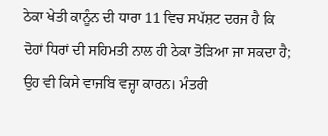ਠੇਕਾ ਖੇਤੀ ਕਾਨੂੰਨ ਦੀ ਧਾਰਾ 11 ਵਿਚ ਸਪੱਸ਼ਟ ਦਰਜ ਹੈ ਕਿ ਦੋਹਾਂ ਧਿਰਾਂ ਦੀ ਸਹਿਮਤੀ ਨਾਲ ਹੀ ਠੇਕਾ ਤੋੜਿਆ ਜਾ ਸਕਦਾ ਹੈ; ਉਹ ਵੀ ਕਿਸੇ ਵਾਜਬਿ ਵਜ੍ਹਾ ਕਾਰਨ। ਮੰਤਰੀ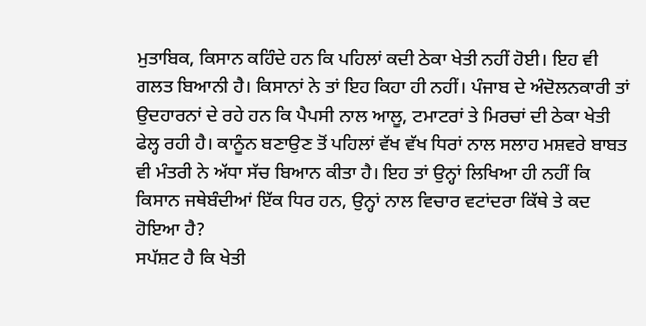ਮੁਤਾਬਿਕ, ਕਿਸਾਨ ਕਹਿੰਦੇ ਹਨ ਕਿ ਪਹਿਲਾਂ ਕਦੀ ਠੇਕਾ ਖੇਤੀ ਨਹੀਂ ਹੋਈ। ਇਹ ਵੀ ਗਲਤ ਬਿਆਨੀ ਹੈ। ਕਿਸਾਨਾਂ ਨੇ ਤਾਂ ਇਹ ਕਿਹਾ ਹੀ ਨਹੀਂ। ਪੰਜਾਬ ਦੇ ਅੰਦੋਲਨਕਾਰੀ ਤਾਂ ਉਦਹਾਰਨਾਂ ਦੇ ਰਹੇ ਹਨ ਕਿ ਪੈਪਸੀ ਨਾਲ ਆਲੂ, ਟਮਾਟਰਾਂ ਤੇ ਮਿਰਚਾਂ ਦੀ ਠੇਕਾ ਖੇਤੀ ਫੇਲ੍ਹ ਰਹੀ ਹੈ। ਕਾਨੂੰਨ ਬਣਾਉਣ ਤੋਂ ਪਹਿਲਾਂ ਵੱਖ ਵੱਖ ਧਿਰਾਂ ਨਾਲ ਸਲਾਹ ਮਸ਼ਵਰੇ ਬਾਬਤ ਵੀ ਮੰਤਰੀ ਨੇ ਅੱਧਾ ਸੱਚ ਬਿਆਨ ਕੀਤਾ ਹੈ। ਇਹ ਤਾਂ ਉਨ੍ਹਾਂ ਲਿਖਿਆ ਹੀ ਨਹੀਂ ਕਿ ਕਿਸਾਨ ਜਥੇਬੰਦੀਆਂ ਇੱਕ ਧਿਰ ਹਨ, ਉਨ੍ਹਾਂ ਨਾਲ ਵਿਚਾਰ ਵਟਾਂਦਰਾ ਕਿੱਥੇ ਤੇ ਕਦ ਹੋਇਆ ਹੈ?
ਸਪੱਸ਼ਟ ਹੈ ਕਿ ਖੇਤੀ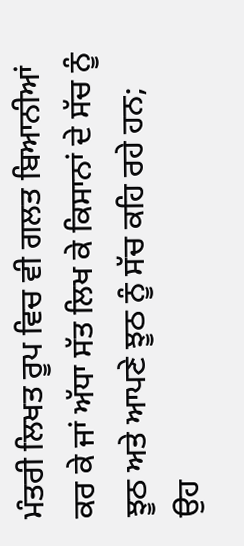ਮੰਤਰੀ ਲਿਖਤ ਰੂਪ ਵਿਚ ਵੀ ਗਲਤ ਬਿਆਨੀਆਂ ਕਰ ਕੇ ਜਾਂ ਅੱਧਾ ਸੱਤ ਲਿਖ ਕੇ ਕਿਸਾਨਾਂ ਦੇ ਸੱਚ ਨੂੰ ਝੂਠ ਅਤੇ ਆਪਣੇ ਝੂਠ ਨੂੰ ਸੱਚ ਕਹਿ ਰਹੇ ਹਨ; ਉਹ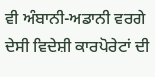ਵੀ ਅੰਬਾਨੀ-ਅਡਾਨੀ ਵਰਗੇ ਦੇਸੀ ਵਿਦੇਸ਼ੀ ਕਾਰਪੋਰੇਟਾਂ ਦੀ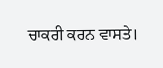ਚਾਕਰੀ ਕਰਨ ਵਾਸਤੇ।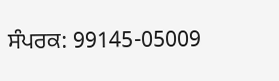ਸੰਪਰਕ: 99145-05009